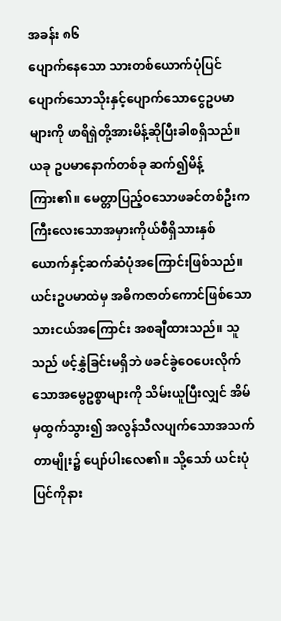အခန်း ၈၆
ပျောက်နေသော သားတစ်ယောက်ပုံပြင်
ပျောက်သောသိုးနှင့်ပျောက်သောငွေဥပမာများကို ဖာရိရှဲတို့အားမိန့်ဆိုပြီးခါစရှိသည်။ ယခု ဥပမာနောက်တစ်ခု ဆက်၍မိန့်ကြား၏။ မေတ္တာပြည့်ဝသောဖခင်တစ်ဦးက ကြီးလေးသောအမှားကိုယ်စီရှိသားနှစ်ယောက်နှင့်ဆက်ဆံပုံအကြောင်းဖြစ်သည်။
ယင်းဥပမာထဲမှ အဓိကဇာတ်ကောင်ဖြစ်သောသားငယ်အကြောင်း အစချီထားသည်။ သူသည် ဖင့်နွှဲခြင်းမရှိဘဲ ဖခင်ခွဲဝေပေးလိုက်သောအမွေဥစ္စာများကို သိမ်းယူပြီးလျှင် အိမ်မှထွက်သွား၍ အလွန်သီလပျက်သောအသက်တာမျိုး၌ ပျော်ပါးလေ၏။ သို့သော် ယင်းပုံပြင်ကိုနား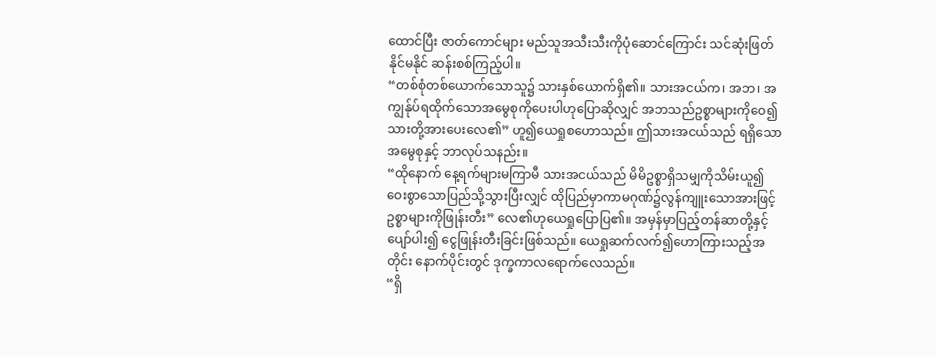ထောင်ပြီး ဇာတ်ကောင်များ မည်သူအသီးသီးကိုပုံဆောင်ကြောင်း သင်ဆုံးဖြတ်နိုင်မနိုင် ဆန်းစစ်ကြည့်ပါ။
“တစ်စုံတစ်ယောက်သောသူ၌ သားနှစ်ယောက်ရှိ၏။ သားအငယ်က၊ အဘ၊ အကျွန်ုပ်ရထိုက်သောအမွေစုကိုပေးပါဟုပြောဆိုလျှင် အဘသည်ဥစ္စာများကိုဝေ၍ သားတို့အားပေးလေ၏” ဟူ၍ယေရှုစဟောသည်။ ဤသားအငယ်သည် ရရှိသောအမွေစုနှင့် ဘာလုပ်သနည်း။
“ထိုနောက် နေ့ရက်များမကြာမီ သားအငယ်သည် မိမိဥစ္စာရှိသမျှကိုသိမ်းယူ၍ ဝေးစွာသောပြည်သို့သွားပြီးလျှင် ထိုပြည်မှာကာမဂုဏ်၌လွန်ကျူးသောအားဖြင့် ဥစ္စာများကိုဖြုန်းတီး” လေ၏ဟုယေရှုပြောပြ၏။ အမှန်မှာပြည့်တန်ဆာတို့နှင့်ပျော်ပါး၍ ငွေဖြုန်းတီးခြင်းဖြစ်သည်။ ယေရှုဆက်လက်၍ဟောကြားသည့်အတိုင်း နောက်ပိုင်းတွင် ဒုက္ခကာလရောက်လေသည်။
“ရှိ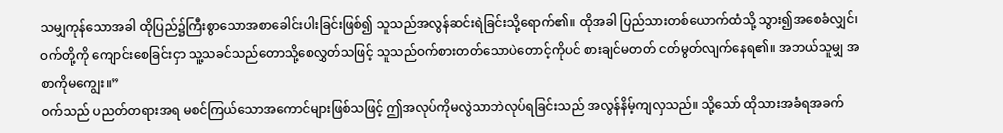သမျှကုန်သောအခါ ထိုပြည်၌ကြီးစွာသောအစာခေါင်းပါးခြင်းဖြစ်၍ သူသည်အလွန်ဆင်းရဲခြင်းသို့ရောက်၏။ ထိုအခါ ပြည်သားတစ်ယောက်ထံသို့ သွား၍အစေခံလျှင်၊ ဝက်တို့ကို ကျောင်းစေခြင်းငှာ သူ့သခင်သည်တောသို့စေလွှတ်သဖြင့် သူသည်ဝက်စားတတ်သောပဲတောင့်ကိုပင် စားချင်မတတ် ငတ်မွတ်လျက်နေရ၏။ အဘယ်သူမျှ အစာကိုမကျွေး။”
ဝက်သည် ပညတ်တရားအရ မစင်ကြယ်သောအကောင်များဖြစ်သဖြင့် ဤအလုပ်ကိုမလွဲသာဘဲလုပ်ရခြင်းသည် အလွန်နိမ့်ကျလှသည်။ သို့သော် ထိုသားအခံရအခက်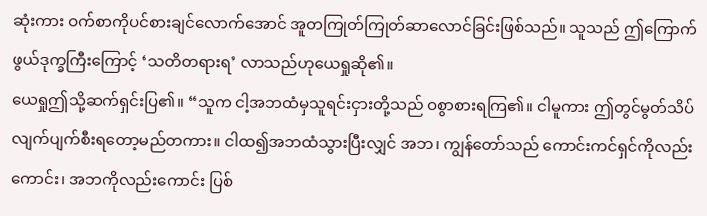ဆုံးကား ဝက်စာကိုပင်စားချင်လောက်အောင် အူတကြုတ်ကြုတ်ဆာလောင်ခြင်းဖြစ်သည်။ သူသည် ဤကြောက်ဖွယ်ဒုက္ခကြီးကြောင့် ‘သတိတရားရ’ လာသည်ဟုယေရှုဆို၏။
ယေရှုဤသို့ဆက်ရှင်းပြ၏။ “သူက ငါ့အဘထံမှသူရင်းငှားတို့သည် ဝစွာစားရကြ၏။ ငါမူကား ဤတွင်မွတ်သိပ်လျက်ပျက်စီးရတော့မည်တကား။ ငါထ၍အဘထံသွားပြီးလျှင် အဘ၊ ကျွန်တော်သည် ကောင်းကင်ရှင်ကိုလည်းကောင်း၊ အဘကိုလည်းကောင်း ပြစ်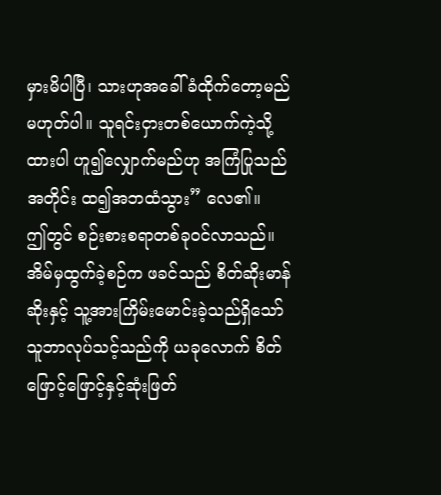မှားမိပါပြီ၊ သားဟုအခေါ်ခံထိုက်တော့မည်မဟုတ်ပါ။ သူရင်းငှားတစ်ယောက်ကဲ့သို့ထားပါ ဟူ၍လျှောက်မည်ဟု အကြံပြုသည်အတိုင်း ထ၍အဘထံသွား” လေ၏။
ဤတွင် စဉ်းစားစရာတစ်ခုဝင်လာသည်။ အိမ်မှထွက်ခဲ့စဉ်က ဖခင်သည် စိတ်ဆိုးမာန်ဆိုးနှင့် သူ့အားကြိမ်းမောင်းခဲ့သည်ရှိသော် သူဘာလုပ်သင့်သည်ကို ယခုလောက် စိတ်ဖြောင့်ဖြောင့်နှင့်ဆုံးဖြတ်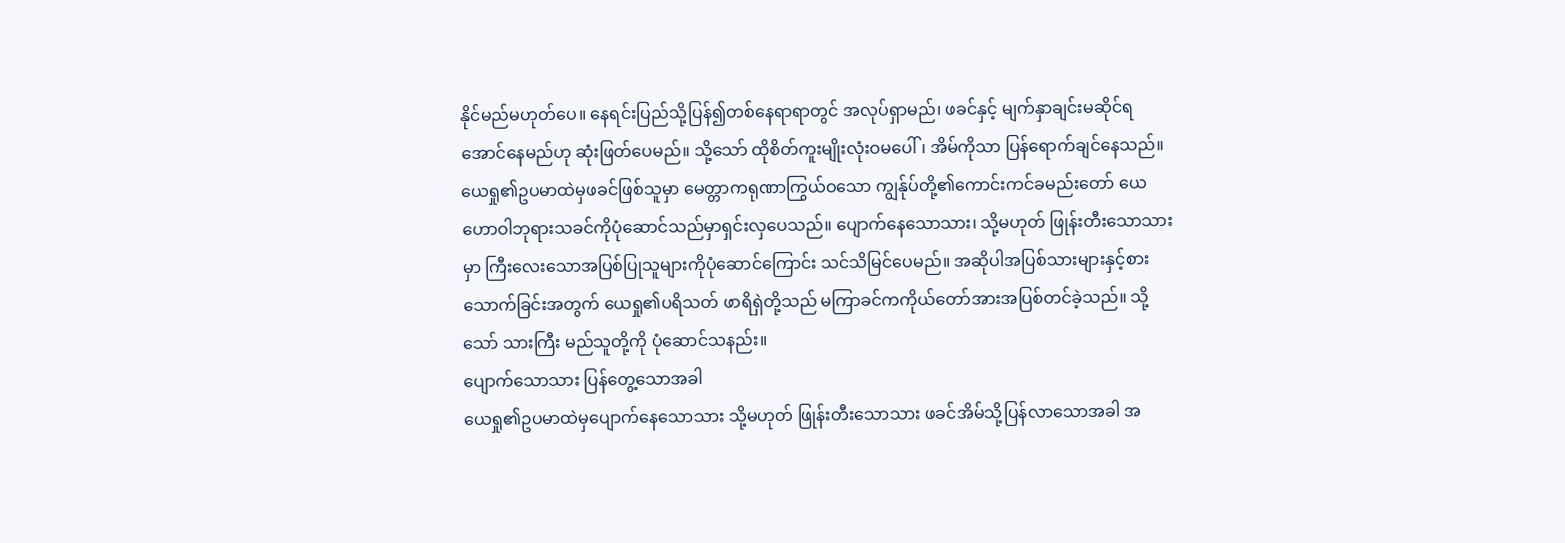နိုင်မည်မဟုတ်ပေ။ နေရင်းပြည်သို့ပြန်၍တစ်နေရာရာတွင် အလုပ်ရှာမည်၊ ဖခင်နှင့် မျက်နှာချင်းမဆိုင်ရအောင်နေမည်ဟု ဆုံးဖြတ်ပေမည်။ သို့သော် ထိုစိတ်ကူးမျိုးလုံးဝမပေါ်၊ အိမ်ကိုသာ ပြန်ရောက်ချင်နေသည်။
ယေရှု၏ဥပမာထဲမှဖခင်ဖြစ်သူမှာ မေတ္တာကရုဏာကြွယ်ဝသော ကျွန်ုပ်တို့၏ကောင်းကင်ခမည်းတော် ယေဟောဝါဘုရားသခင်ကိုပုံဆောင်သည်မှာရှင်းလှပေသည်။ ပျောက်နေသောသား၊ သို့မဟုတ် ဖြုန်းတီးသောသားမှာ ကြီးလေးသောအပြစ်ပြုသူများကိုပုံဆောင်ကြောင်း သင်သိမြင်ပေမည်။ အဆိုပါအပြစ်သားများနှင့်စားသောက်ခြင်းအတွက် ယေရှု၏ပရိသတ် ဖာရိရှဲတို့သည် မကြာခင်ကကိုယ်တော်အားအပြစ်တင်ခဲ့သည်။ သို့သော် သားကြီး မည်သူတို့ကို ပုံဆောင်သနည်း။
ပျောက်သောသား ပြန်တွေ့သောအခါ
ယေရှု၏ဥပမာထဲမှပျောက်နေသောသား သို့မဟုတ် ဖြုန်းတီးသောသား ဖခင်အိမ်သို့ပြန်လာသောအခါ အ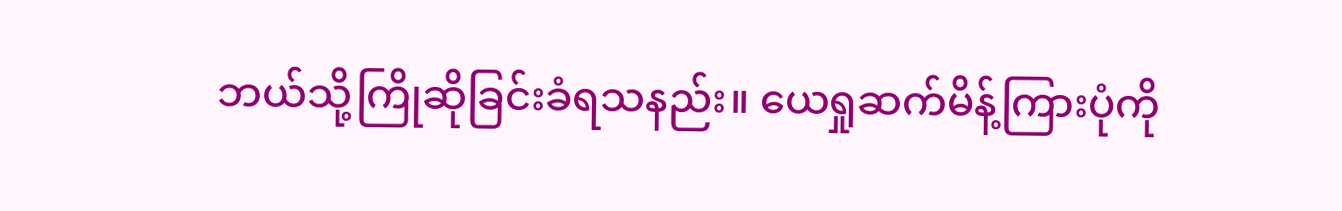ဘယ်သို့ကြိုဆိုခြင်းခံရသနည်း။ ယေရှုဆက်မိန့်ကြားပုံကို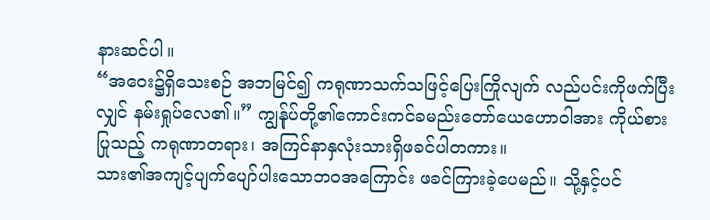နားဆင်ပါ။
“အဝေး၌ရှိသေးစဉ် အဘမြင်၍ ကရုဏာသက်သဖြင့်ပြေးကြိုလျက် လည်ပင်းကိုဖက်ပြီးလျှင် နမ်းရှုပ်လေ၏။” ကျွန်ုပ်တို့၏ကောင်းကင်ခမည်းတော်ယေဟောဝါအား ကိုယ်စားပြုသည့် ကရုဏာတရား၊ အကြင်နာနှလုံးသားရှိဖခင်ပါတကား။
သား၏အကျင့်ပျက်ပျော်ပါးသောဘဝအကြောင်း ဖခင်ကြားခဲ့ပေမည်။ သို့နှင့်ပင်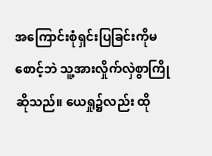အကြောင်းစုံရှင်းပြခြင်းကိုမစောင့်ဘဲ သူ့အားလှိုက်လှဲစွာကြိုဆိုသည်။ ယေရှု၌လည်း ထို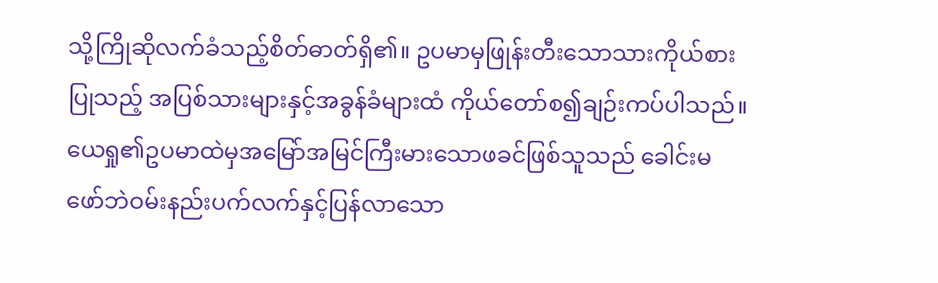သို့ကြိုဆိုလက်ခံသည့်စိတ်ဓာတ်ရှိ၏။ ဥပမာမှဖြုန်းတီးသောသားကိုယ်စားပြုသည့် အပြစ်သားများနှင့်အခွန်ခံများထံ ကိုယ်တော်စ၍ချဉ်းကပ်ပါသည်။
ယေရှု၏ဥပမာထဲမှအမြော်အမြင်ကြီးမားသောဖခင်ဖြစ်သူသည် ခေါင်းမဖော်ဘဲဝမ်းနည်းပက်လက်နှင့်ပြန်လာသော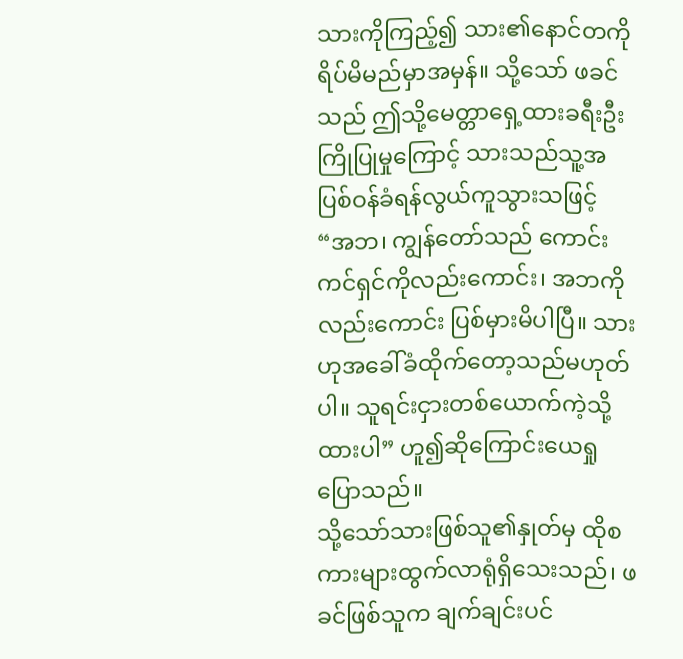သားကိုကြည့်၍ သား၏နောင်တကိုရိပ်မိမည်မှာအမှန်။ သို့သော် ဖခင်သည် ဤသို့မေတ္တာရှေ့ထားခရီးဦးကြိုပြုမှုကြောင့် သားသည်သူ့အပြစ်ဝန်ခံရန်လွယ်ကူသွားသဖြင့် “အဘ၊ ကျွန်တော်သည် ကောင်းကင်ရှင်ကိုလည်းကောင်း၊ အဘကိုလည်းကောင်း ပြစ်မှားမိပါပြီ။ သားဟုအခေါ်ခံထိုက်တော့သည်မဟုတ်ပါ။ သူရင်းငှားတစ်ယောက်ကဲ့သို့ထားပါ” ဟူ၍ဆိုကြောင်းယေရှုပြောသည်။
သို့သော်သားဖြစ်သူ၏နှုတ်မှ ထိုစကားများထွက်လာရုံရှိသေးသည်၊ ဖခင်ဖြစ်သူက ချက်ချင်းပင်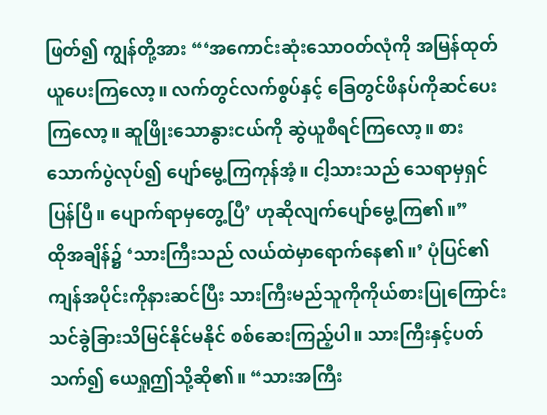ဖြတ်၍ ကျွန်တို့အား “‘အကောင်းဆုံးသောဝတ်လုံကို အမြန်ထုတ်ယူပေးကြလော့။ လက်တွင်လက်စွပ်နှင့် ခြေတွင်ဖိနပ်ကိုဆင်ပေးကြလော့။ ဆူဖြိုးသောနွားငယ်ကို ဆွဲယူစီရင်ကြလော့။ စားသောက်ပွဲလုပ်၍ ပျော်မွေ့ကြကုန်အံ့။ ငါ့သားသည် သေရာမှရှင်ပြန်ပြီ။ ပျောက်ရာမှတွေ့ပြီ’ ဟုဆိုလျက်ပျော်မွေ့ကြ၏။”
ထိုအချိန်၌ ‘သားကြီးသည် လယ်ထဲမှာရောက်နေ၏။’ ပုံပြင်၏ကျန်အပိုင်းကိုနားဆင်ပြီး သားကြီးမည်သူကိုကိုယ်စားပြုကြောင်း သင်ခွဲခြားသိမြင်နိုင်မနိုင် စစ်ဆေးကြည့်ပါ။ သားကြီးနှင့်ပတ်သက်၍ ယေရှုဤသို့ဆို၏။ “သားအကြီး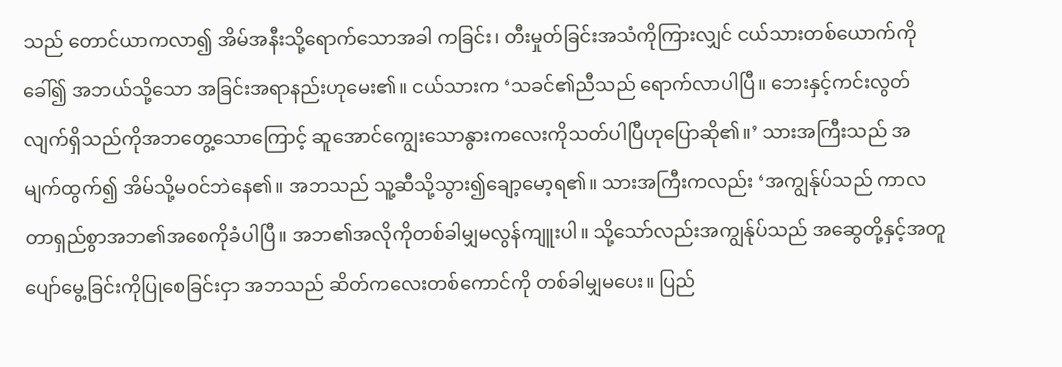သည် တောင်ယာကလာ၍ အိမ်အနီးသို့ရောက်သောအခါ ကခြင်း၊ တီးမှုတ်ခြင်းအသံကိုကြားလျှင် ငယ်သားတစ်ယောက်ကိုခေါ်၍ အဘယ်သို့သော အခြင်းအရာနည်းဟုမေး၏။ ငယ်သားက ‘သခင်၏ညီသည် ရောက်လာပါပြီ။ ဘေးနှင့်ကင်းလွတ်လျက်ရှိသည်ကိုအဘတွေ့သောကြောင့် ဆူအောင်ကျွေးသောနွားကလေးကိုသတ်ပါပြီဟုပြောဆို၏။’ သားအကြီးသည် အမျက်ထွက်၍ အိမ်သို့မဝင်ဘဲနေ၏။ အဘသည် သူ့ဆီသို့သွား၍ချော့မော့ရ၏။ သားအကြီးကလည်း ‘အကျွန်ုပ်သည် ကာလတာရှည်စွာအဘ၏အစေကိုခံပါပြီ။ အဘ၏အလိုကိုတစ်ခါမျှမလွန်ကျူးပါ။ သို့သော်လည်းအကျွန်ုပ်သည် အဆွေတို့နှင့်အတူပျော်မွေ့ခြင်းကိုပြုစေခြင်းငှာ အဘသည် ဆိတ်ကလေးတစ်ကောင်ကို တစ်ခါမျှမပေး။ ပြည်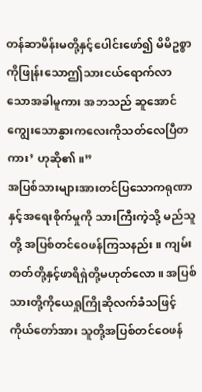တန်ဆာမိန်းမတို့နှင့်ပေါင်းဖော်၍ မိမိဥစ္စာကိုဖြုန်းသောဤသားငယ်ရောက်လာသောအခါမူကား အဘသည် ဆူအောင်ကျွေးသောနွားကလေးကိုသတ်လေပြီတကား’ ဟုဆို၏။”
အပြစ်သားများအားတင်ပြသောကရုဏာနှင့်အရေးစိုက်မှုကို သားကြီးကဲ့သို့ မည်သူတို့ အပြစ်တင်ဝေဖန်ကြသနည်း။ ကျမ်းတတ်တို့နှင့်ဖာရိရှဲတို့မဟုတ်လော။ အပြစ်သားတို့ကိုယေရှုကြိုဆိုလက်ခံသဖြင့် ကိုယ်တော်အား သူတို့အပြစ်တင်ဝေဖန်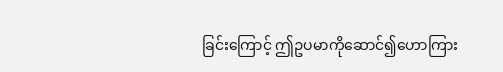ခြင်းကြောင့် ဤဥပမာကိုဆောင်၍ဟောကြား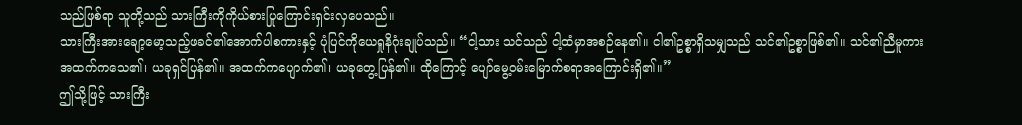သည်ဖြစ်ရာ သူတို့သည် သားကြီးကိုကိုယ်စားပြုကြောင်းရှင်းလှပေသည်။
သားကြီးအားချော့မော့သည့်ဖခင်၏အောက်ပါစကားနှင့် ပုံပြင်ကိုယေရှုနိဂုံးချုပ်သည်။ “ငါ့သား သင်သည် ငါ့ထံမှာအစဉ်နေ၏။ ငါ၏ဥစ္စာရှိသမျှသည် သင်၏ဥစ္စာဖြစ်၏။ သင်၏ညီမူကား အထက်ကသေ၏၊ ယခုရှင်ပြန်၏။ အထက်ကပျောက်၏၊ ယခုတွေ့ပြန်၏။ ထိုကြောင့် ပျော်မွေ့ဝမ်းမြောက်စရာအကြောင်းရှိ၏။”
ဤသို့ဖြင့် သားကြီး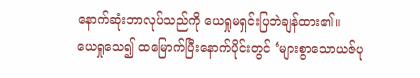နောက်ဆုံးဘာလုပ်သည်ကို ယေရှုမရှင်းပြဘဲချန်ထား၏။ ယေရှုသေ၍ ထမြောက်ပြီးနောက်ပိုင်းတွင် ‘များစွာသောယဇ်ပု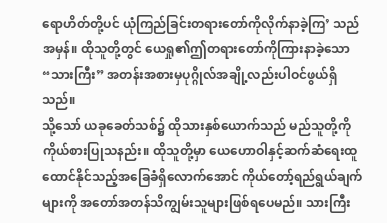ရောဟိတ်တို့ပင် ယုံကြည်ခြင်းတရားတော်ကိုလိုက်နာခဲ့ကြ’ သည်အမှန်။ ထိုသူတို့တွင် ယေရှု၏ဤတရားတော်ကိုကြားနာခဲ့သော “သားကြီး” အတန်းအစားမှပုဂ္ဂိုလ်အချို့လည်းပါဝင်ဖွယ်ရှိသည်။
သို့သော် ယခုခေတ်သစ်၌ ထိုသားနှစ်ယောက်သည် မည်သူတို့ကိုကိုယ်စားပြုသနည်း။ ထိုသူတို့မှာ ယေဟောဝါနှင့်ဆက်ဆံရေးထူထောင်နိုင်သည့်အခြေခံရှိလောက်အောင် ကိုယ်တော့်ရည်ရွယ်ချက်များကို အတော်အတန်သိကျွမ်းသူများဖြစ်ရပေမည်။ သားကြီး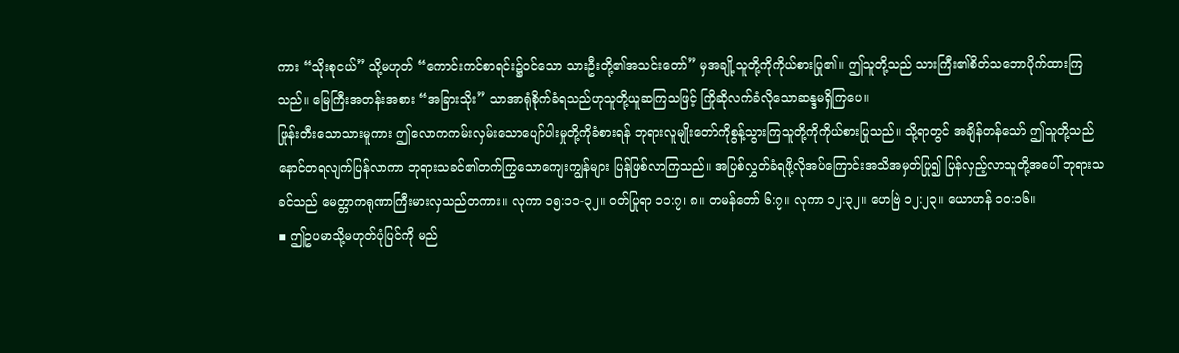ကား “သိုးစုငယ်” သို့မဟုတ် “ကောင်းကင်စာရင်း၌ဝင်သော သားဦးတို့၏အသင်းတော်” မှအချို့သူတို့ကိုကိုယ်စားပြု၏။ ဤသူတို့သည် သားကြီး၏စိတ်သဘောပိုက်ထားကြသည်။ မြေကြီးအတန်းအစား “အခြားသိုး” သာအာရုံစိုက်ခံရသည်ဟုသူတို့ယူဆကြသဖြင့် ကြိုဆိုလက်ခံလိုသောဆန္ဒမရှိကြပေ။
ဖြုန်းတီးသောသားမူကား ဤလောကကမ်းလှမ်းသောပျော်ပါးမှုတို့ကိုခံစားရန် ဘုရားလူမျိုးတော်ကိုစွန့်သွားကြသူတို့ကိုကိုယ်စားပြုသည်။ သို့ရာတွင် အချိန်တန်သော် ဤသူတို့သည် နောင်တရလျက်ပြန်လာကာ ဘုရားသခင်၏တက်ကြွသောကျေးကျွန်များ ပြန်ဖြစ်လာကြသည်။ အပြစ်လွှတ်ခံရဖို့လိုအပ်ကြောင်းအသိအမှတ်ပြု၍ ပြန်လှည့်လာသူတို့အပေါ် ဘုရားသခင်သည် မေတ္တာကရုဏာကြီးမားလှသည်တကား။ လုကာ ၁၅:၁၁-၃၂။ ဝတ်ပြုရာ ၁၁:၇၊ ၈။ တမန်တော် ၆:၇။ လုကာ ၁၂:၃၂။ ဟေဗြဲ ၁၂:၂၃။ ယောဟန် ၁၀:၁၆။
▪ ဤဥပမာသို့မဟုတ်ပုံပြင်ကို မည်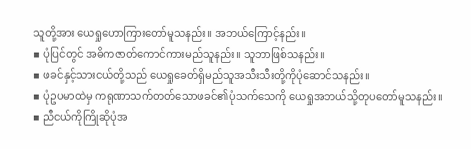သူတို့အား ယေရှုဟောကြားတော်မူသနည်း။ အဘယ်ကြောင့်နည်း။
▪ ပုံပြင်တွင် အဓိကဇာတ်ကောင်ကားမည်သူနည်း။ သူဘာဖြစ်သနည်း။
▪ ဖခင်နှင့်သားငယ်တို့သည် ယေရှုခေတ်ရှိမည်သူအသီးသီးတို့ကိုပုံဆောင်သနည်း။
▪ ပုံဥပမာထဲမှ ကရုဏာသက်တတ်သောဖခင်၏ပုံသက်သေကို ယေရှုအဘယ်သို့တုပတော်မူသနည်း။
▪ ညီငယ်ကိုကြိုဆိုပုံအ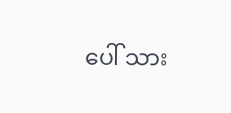ပေါ် သား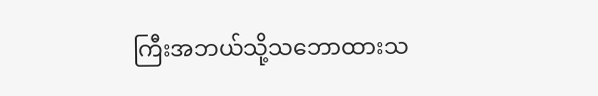ကြီးအဘယ်သို့သဘောထားသ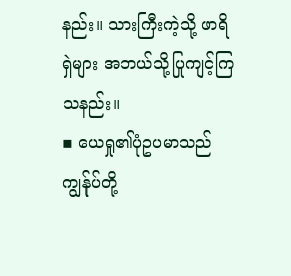နည်း။ သားကြီးကဲ့သို့ ဖာရိရှဲများ အဘယ်သို့ပြုကျင့်ကြသနည်း။
▪ ယေရှု၏ပုံဥပမာသည် ကျွန်ုပ်တို့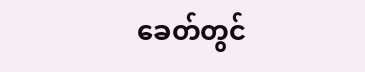ခေတ်တွင်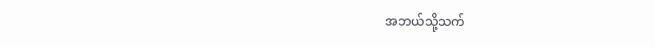အဘယ်သို့သက်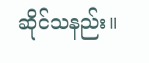ဆိုင်သနည်း။